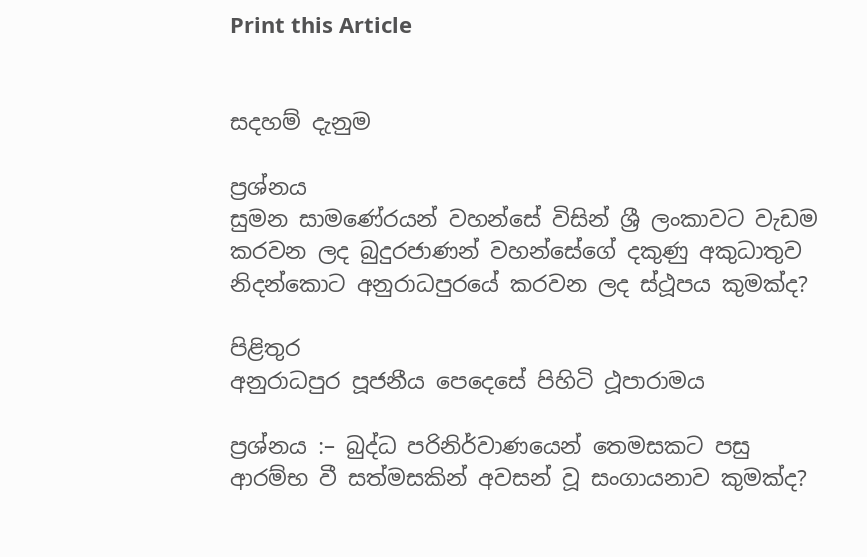Print this Article


සදහම් දැනුම

ප්‍රශ්නය
සුමන සාමණේරයන් වහන්සේ විසින් ශ්‍රී ලංකාවට වැඩම කරවන ලද බුදුරජාණන් වහන්සේගේ දකුණු අකුධාතුව නිදන්කොට අනුරාධපුරයේ කරවන ලද ස්ථූපය කුමක්ද?

පිළිතුර
අනුරාධපුර පූජනීය පෙදෙසේ පිහිටි ථූපාරාමය

ප්‍රශ්නය :– බුද්ධ පරිනිර්වාණයෙන් තෙමසකට පසු ආරම්භ වී සත්මසකින් අවසන් වූ සංගායනාව කුමක්ද?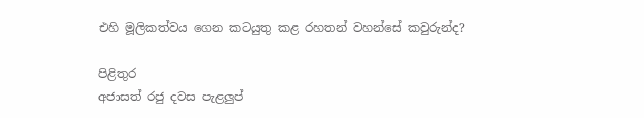එහි මූලිකත්වය ගෙන කටයුතු කළ රහතන් වහන්සේ කවුරුන්ද?

පිළිතුර
අජාසත් රජු දවස පැළලුප්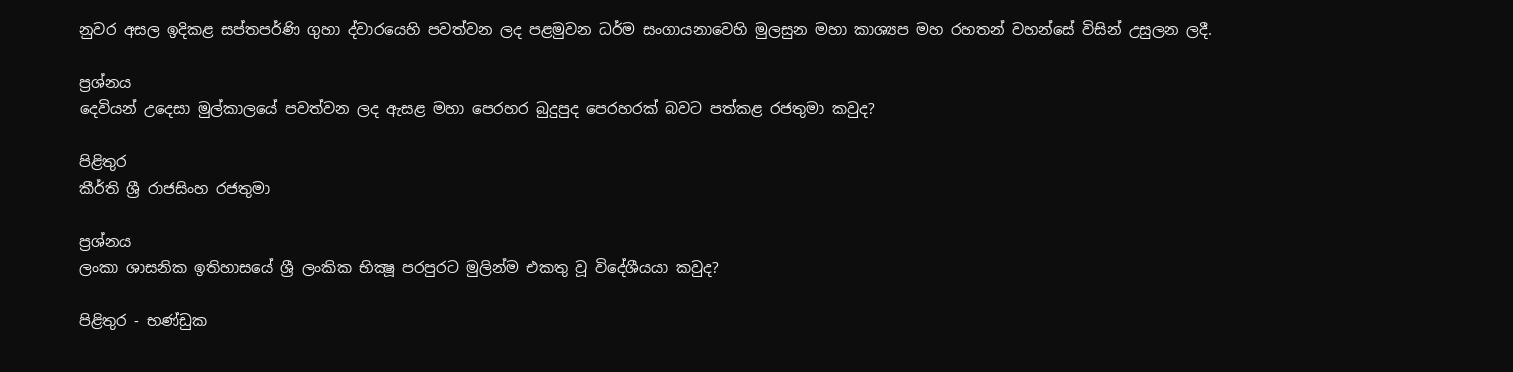නුවර අසල ඉදිකළ සප්තපර්ණි ගුහා ද්වාරයෙහි පවත්වන ලද පළමුවන ධර්ම සංගායනාවෙහි මුලසුන මහා කාශ්‍යප මහ රහතන් වහන්සේ විසින් උසුලන ලදී.

ප්‍රශ්නය
දෙවියන් උදෙසා මුල්කාලයේ පවත්වන ලද ඇසළ මහා පෙරහර බුදුපුද පෙරහරක් බවට පත්කළ රජතුමා කවුද?

පිළිතුර
කීර්ති ශ්‍රී රාජසිංහ රජතුමා

ප්‍රශ්නය
ලංකා ශාසනික ඉතිහාසයේ ශ්‍රී ලංකික භික්‍ෂූ පරපුරට මුලින්ම එකතු වූ විදේශීයයා කවුද?

පිළිතුර - භණ්ඩුක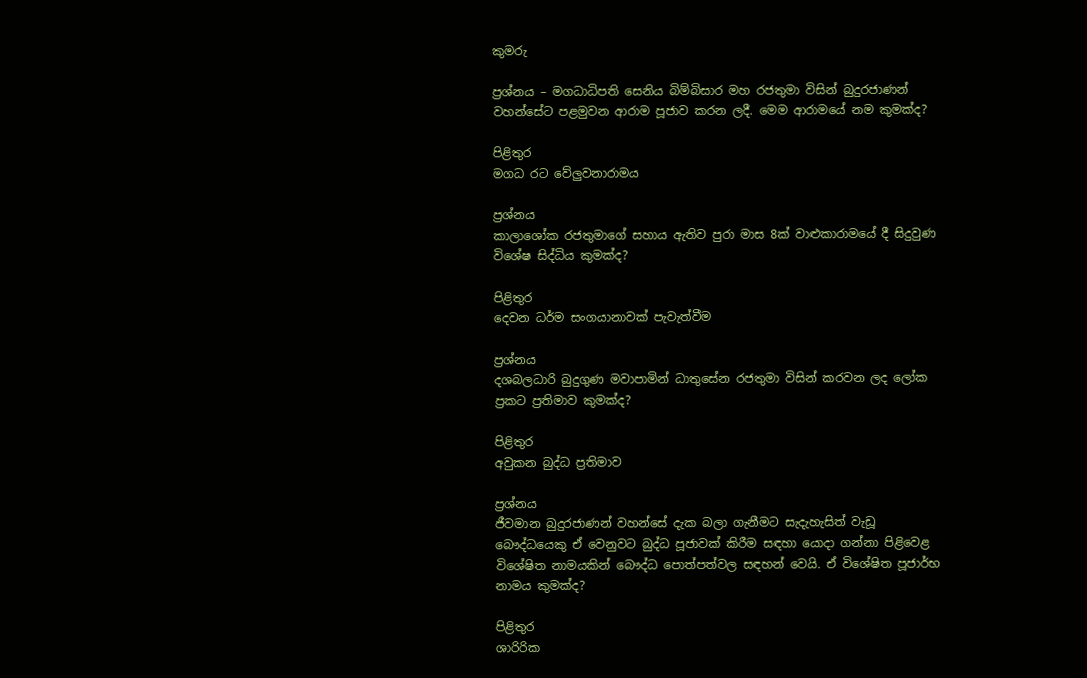කුමරු

ප්‍රශ්නය – මගධාධිපති සෙනිය බිම්බිසාර මහ රජතුමා විසින් බුදුරජාණන් වහන්සේට පළමුවන ආරාම පූජාව කරන ලදී. මෙම ආරාමයේ නම කුමක්ද?

පිළිතුර
මගධ රට වේලුවනාරාමය

ප්‍රශ්නය
කාලාශෝක රජතුමාගේ සහාය ඇතිව පුරා මාස 8ක් වාළුකාරාමයේ දී සිදුවුණ විශේෂ සිද්ධිය කුමක්ද?

පිළිතුර
දෙවන ධර්ම සංගයානාවක් පැවැත්වීම

ප්‍රශ්නය
දශබලධාරි බුදුගුණ මවාපාමින් ධාතුසේන රජතුමා විසින් කරවන ලද ලෝක ප්‍රකට ප්‍රතිමාව කුමක්ද?

පිළිතුර
අවුකන බුද්ධ ප්‍රතිමාව

ප්‍රශ්නය
ජීවමාන බුදුරජාණන් වහන්සේ දැක බලා ගැනීමට සැදැහැසිත් වැඩූ බෞද්ධයෙකු ඒ වෙනුවට බුද්ධ පූජාවක් කිරීම සඳහා යොදා ගන්නා පිළිවෙළ විශේෂිත නාමයකින් බෞද්ධ පොත්පත්වල සඳහන් වෙයි. ඒ විශේෂිත පූජාර්භ නාමය කුමක්ද?

පිළිතුර
ශාරිරික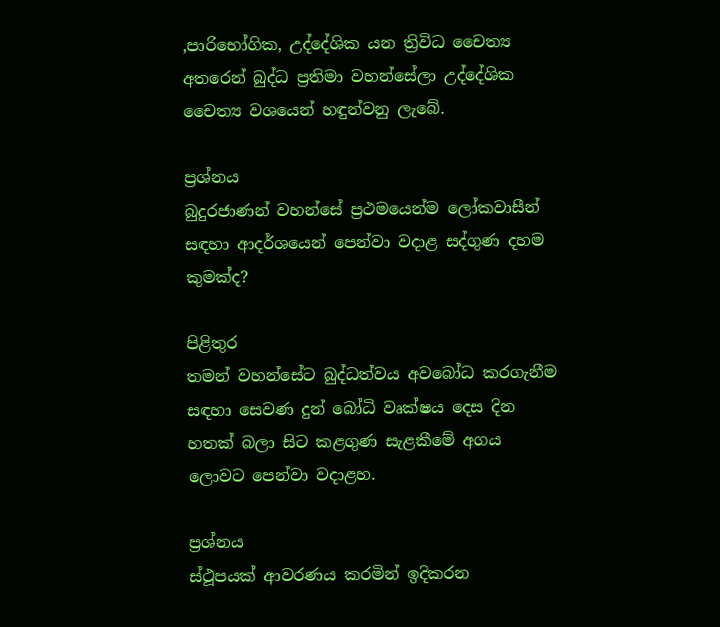,පාරිභෝගික, උද්දේශික යන ත්‍රිවිධ චෛත්‍ය අතරෙන් බුද්ධ ප්‍රතිමා වහන්සේලා උද්දේශික චෛත්‍ය වශයෙන් හඳුන්වනු ලැබේ.

ප්‍රශ්නය
බුදුරජාණන් වහන්සේ ප්‍රථමයෙන්ම ලෝකවාසීන් සඳහා ආදර්ශයෙන් පෙන්වා වදාළ සද්ගුණ දහම කුමක්ද?

පිළිතුර
තමන් වහන්සේට බුද්ධත්වය අවබෝධ කරගැනීම සඳහා සෙවණ දුන් බෝධි වෘක්ෂය දෙස දින හතක් බලා සිට කළගුණ සැළකීමේ අගය ලොවට පෙන්වා වදාළහ.

ප්‍රශ්නය
ස්ථූපයක් ආවරණය කරමින් ඉදිකරන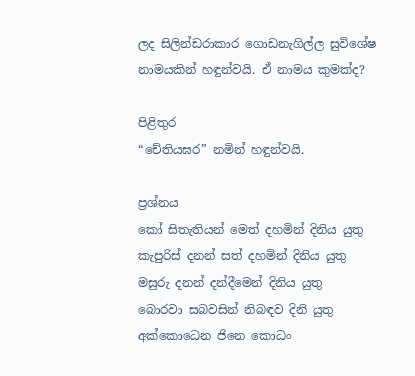ලද සිලින්ඩරාකාර ගොඩනැගිල්ල සුවිශේෂ නාමයකින් හඳුන්වයි. ඒ නාමය කුමක්ද?

පිළිතුර
“චේතියඝර” නමින් හඳුන්වයි.

ප්‍රශ්නය
කෝ සිතැතියන් මෙත් දහමින් දිනිය යුතු
කැපුරිස් දනන් සත් දහමින් දිනිය යුතු
මසුරු දනන් දන්දීමෙන් දිනිය යුතු
බොරවා සබවසින් නිබඳව දිනි යුතු
අක්කොධෙන ජිනෙ කොධං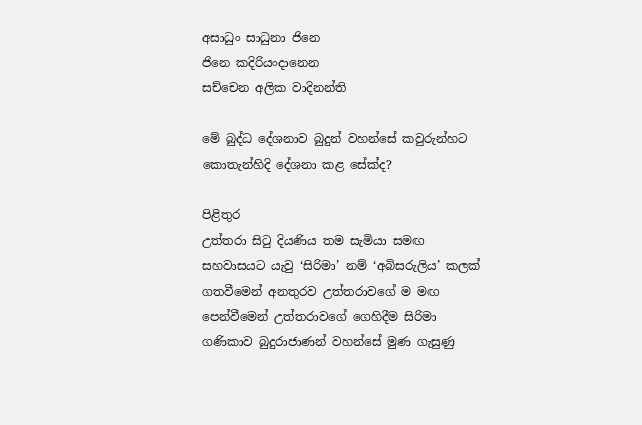අසාධුං සාධුනා ජිනෙ
ජිනෙ කදිරියංදානෙන
සච්චෙන අලික වාදිනන්ති

මේ බුද්ධ දේශනාව බුදුන් වහන්සේ කවුරුන්හට කොතැන්හිදි දේශනා කළ සේක්ද?

පිළිතුර
උත්තරා සිටු දියණිය තම සැමියා සමඟ සහවාසයට යැවු ‘සිරිමා’ නම් ‘අබිසරුලිය’ කලක් ගතවීමෙන් අනතුරව උත්තරාවගේ ම මඟ පෙන්වීමෙන් උත්තරාවගේ ගෙහිදීම සිරිමා ගණිකාව බුදුරාජාණන් වහන්සේ මුණ ගැසුණු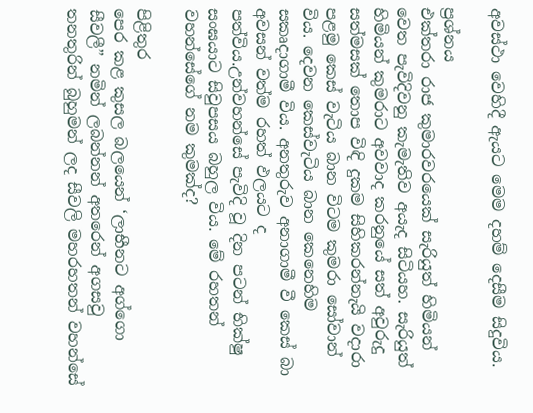අවස්ථා වෙහිදී ඇයට මෙම දහම් දෙසීම සිදුවිය.

ප්‍රශ්නය
එක්තරා රාජ කුමාරවරයෙක් සැරියුත් හිමියන් වෙත පැවිදිවනු කැමැතිව අයැද සිටියහ. සැරියුත් හිමියන් කුමරාට අවවාද කරනුයේ සත් අවුරුදු සත්මසක් තොප විඳි දුකම සිහිකරන්නැයි වදාරා පළමු කෙස් වැටිය බාන විටම කුමරා සෝවාන් විය. දෙවන කෙස්වැටිය බාන කෙනෙහිම සකෘදාගාමී විය. අනතුරුව අනාගාමී වී කෙස් බා අවසන් වත්ම රහත් ඵලයට ද පත්විය.උන්වහන්සේ පැවිදි වූ දින පටන් භික්ෂු සංඝයාට සිවුපසය බහුල විය. මේ රහතන් වහන්සේගේ නම කුමක්ද?

පිළිතුර
පෙර කළ කුසල බලයෙන් ‘ලාභීනට අග්ගො සීවලී” නමින් ලබන්නන් අතරෙන් අගසවු තනතුරින් බුහුමන් ලද සීවලි මහරහතන් වහන්සේ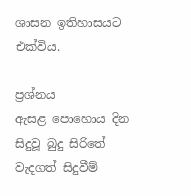ශාසන ඉතිහාසයට එක්විය.

ප්‍රශ්නය
ඇසළ පොහොය දින සිදුවූ බුදු සිරිතේ වැදගත් සිදුවීම්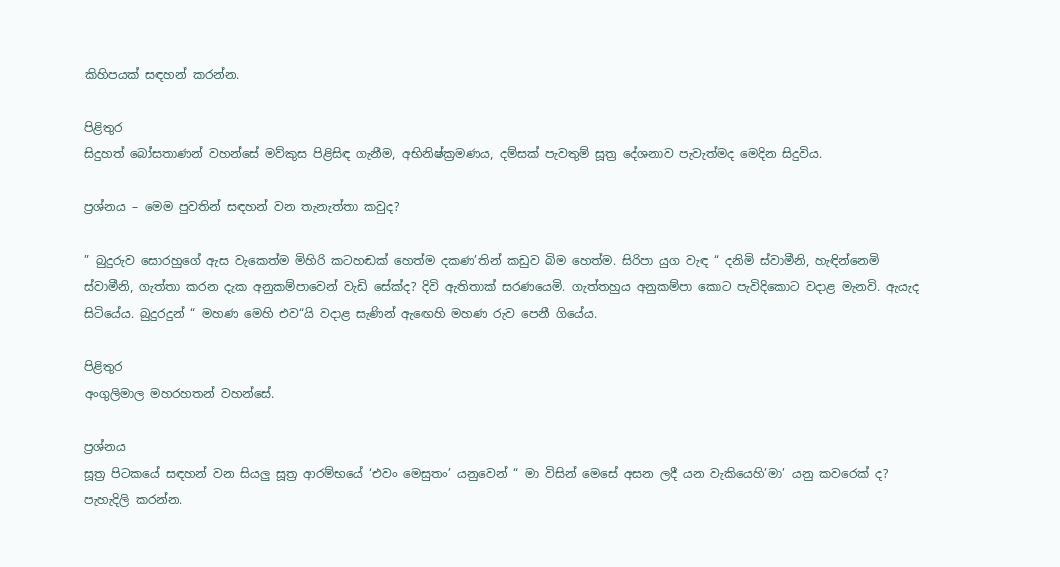කිහිපයක් සඳහන් කරන්න.

පිළිතුර
සිදුහත් බෝසතාණන් වහන්සේ මව්කුස පිළිසිඳ ගැනීම, අභිනිෂ්ක්‍රමණය, දම්සක් පැවතුම් සූත්‍ර දේශනාව පැවැත්මද මෙදින සිදුවිය.

ප්‍රශ්නය – මෙම පුවතින් සඳහන් වන තැනැත්තා කවුද?

” බුදුරුව සොරහුගේ ඇස වැකෙත්ම මිහිරි කටහඬක් හෙත්ම දකණ’තින් කඩුව බිම හෙත්ම. සිරිපා යුග වැඳ “ දනිමි ස්වාමීනි, හැඳින්නෙමි ස්වාමීනි, ගැත්තා කරන දැක අනුකම්පාවෙන් වැඩි සේක්ද? දිවි ඇතිතාක් සරණයෙමි. ගැත්තහුය අනුකම්පා කොට පැවිදිකොට වදාළ මැනවි. ඇයැද සිටියේය. බුදුරදුන් “ මහණ මෙහි එව“යි වදාළ සැණින් ඇඟෙහි මහණ රුව පෙනී ගියේය.

පිළිතුර
අංගුලිමාල මහරහතන් වහන්සේ.

ප්‍රශ්නය
සූත්‍ර පිටකයේ සඳහන් වන සියලු සූත්‍ර ආරම්භයේ ‘එවං මෙසුතං’ යනුවෙන් “ මා විසින් මෙසේ අසන ලදී යන වැකියෙහි’මා’ යනු කවරෙක් ද? පැහැදිලි කරන්න.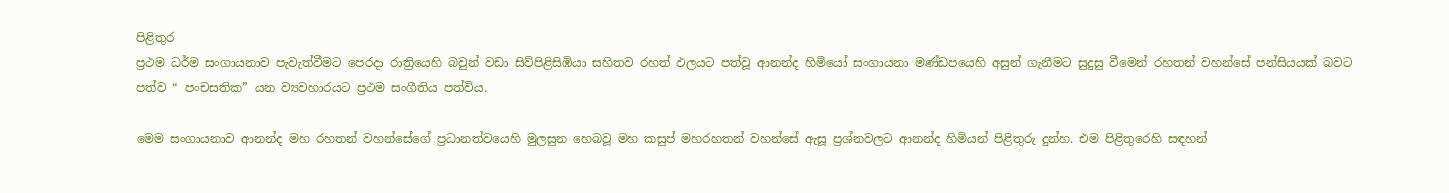පිළිතුර
ප්‍රථම ධර්ම සංගායනාව පැවැත්වීමට පෙරදා රාත්‍රියෙහි බවුන් වඩා සිව්පිළිසිඹියා සහිතව රහත් ඵලයට පත්වූ ආනන්ද හිමියෝ සංගායනා මණ්ඩපයෙහි අසුන් ගැනීමට සුදුසු වීමෙන් රහතන් වහන්සේ පන්සියයක් බවට පත්ව “ පංචසතික” යන ව්‍යවහාරයට ප්‍රථම සංගීතිය පත්විය.

මෙම සංගායනාව ආනන්ද මහ රහතන් වහන්සේගේ ප්‍රධානත්වයෙහි මුලසුන හෙබවූ මහ කසුප් මහරහතන් වහන්සේ ඇසූ ප්‍රශ්නවලට ආනන්ද හිමියන් පිළිතුරු දුන්හ. එම පිළිතුරෙහි සඳහන්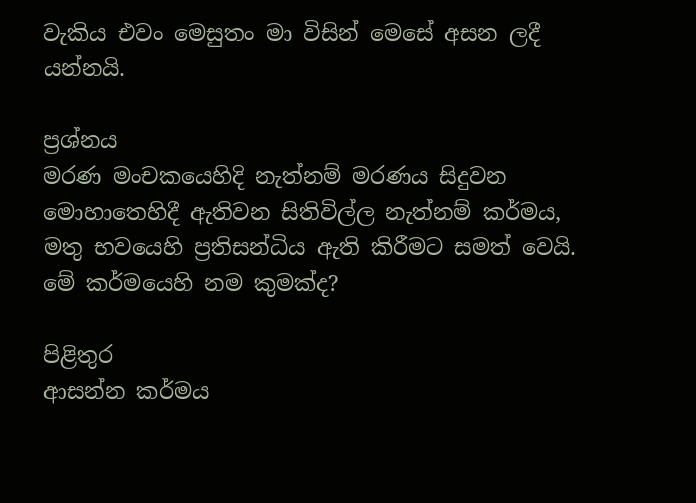වැකිය එවං මෙසුතං මා විසින් මෙසේ අසන ලදී යන්නයි.

ප්‍රශ්නය
මරණ මංචකයෙහිදි නැත්නම් මරණය සිදුවන මොහාතෙහිදී ඇතිවන සිතිවිල්ල නැත්නම් කර්මය, මතු භවයෙහි ප්‍රතිසන්ධිය ඇති කිරීමට සමත් වෙයි. මේ කර්මයෙහි නම කුමක්ද?

පිළිතුර
ආසන්න කර්මය